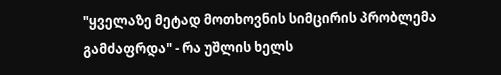"ყველაზე მეტად მოთხოვნის სიმცირის პრობლემა გამძაფრდა" - რა უშლის ხელს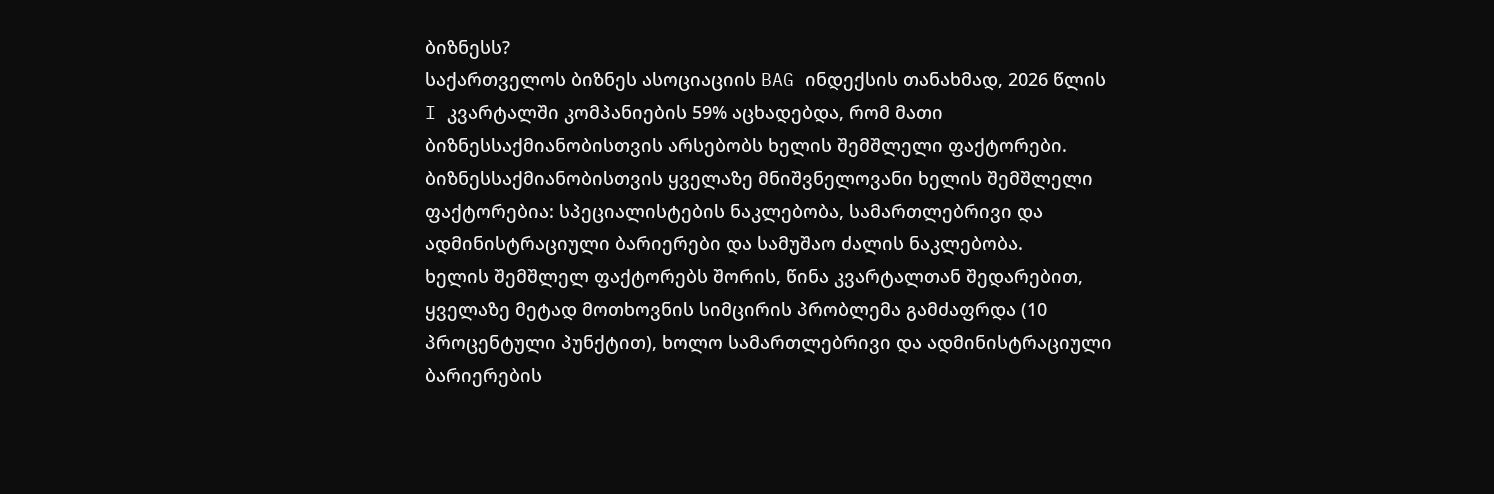ბიზნესს?
საქართველოს ბიზნეს ასოციაციის BAG ინდექსის თანახმად, 2026 წლის I კვარტალში კომპანიების 59% აცხადებდა, რომ მათი ბიზნესსაქმიანობისთვის არსებობს ხელის შემშლელი ფაქტორები.
ბიზნესსაქმიანობისთვის ყველაზე მნიშვნელოვანი ხელის შემშლელი ფაქტორებია: სპეციალისტების ნაკლებობა, სამართლებრივი და ადმინისტრაციული ბარიერები და სამუშაო ძალის ნაკლებობა.
ხელის შემშლელ ფაქტორებს შორის, წინა კვარტალთან შედარებით, ყველაზე მეტად მოთხოვნის სიმცირის პრობლემა გამძაფრდა (10 პროცენტული პუნქტით), ხოლო სამართლებრივი და ადმინისტრაციული ბარიერების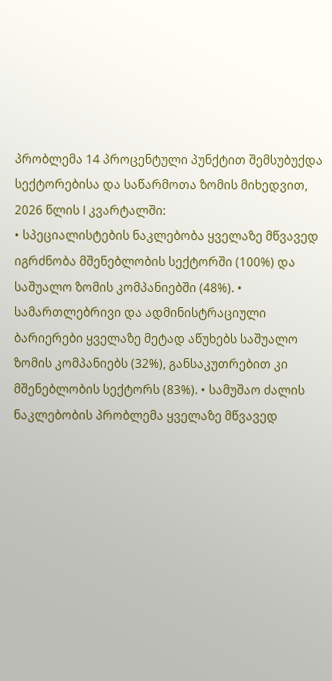პრობლემა 14 პროცენტული პუნქტით შემსუბუქდა
სექტორებისა და საწარმოთა ზომის მიხედვით, 2026 წლის I კვარტალში:
• სპეციალისტების ნაკლებობა ყველაზე მწვავედ იგრძნობა მშენებლობის სექტორში (100%) და საშუალო ზომის კომპანიებში (48%). • სამართლებრივი და ადმინისტრაციული ბარიერები ყველაზე მეტად აწუხებს საშუალო ზომის კომპანიებს (32%), განსაკუთრებით კი მშენებლობის სექტორს (83%). • სამუშაო ძალის ნაკლებობის პრობლემა ყველაზე მწვავედ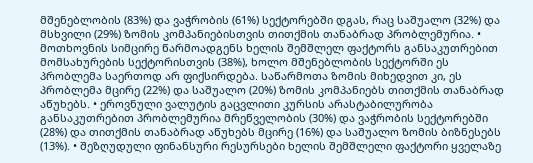მშენებლობის (83%) და ვაჭრობის (61%) სექტორებში დგას, რაც საშუალო (32%) და მსხვილი (29%) ზომის კომპანიებისთვის თითქმის თანაბრად პრობლემურია. • მოთხოვნის სიმცირე წარმოადგენს ხელის შემშლელ ფაქტორს განსაკუთრებით მომსახურების სექტორისთვის (38%), ხოლო მშენებლობის სექტორში ეს პრობლემა საერთოდ არ ფიქსირდება. საწარმოთა ზომის მიხედვით კი, ეს პრობლემა მცირე (22%) და საშუალო (20%) ზომის კომპანიებს თითქმის თანაბრად აწუხებს. • ეროვნული ვალუტის გაცვლითი კურსის არასტაბილურობა განსაკუთრებით პრობლემურია მრეწველობის (30%) და ვაჭრობის სექტორებში (28%) და თითქმის თანაბრად აწუხებს მცირე (16%) და საშუალო ზომის ბიზნესებს (13%). • შეზღუდული ფინანსური რესურსები ხელის შემშლელი ფაქტორი ყველაზე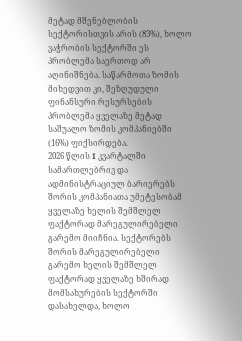მეტად მშენებლობის სექტორისთვის არის (83%), ხოლო ვაჭრობის სექტორში ეს პრობლემა საერთოდ არ აღინიშნება. საწარმოთა ზომის მიხედვით კი, შეზღუდული ფინანსური რესურსების პრობლემა ყველაზე მეტად საშუალო ზომის კომპანიებში (16%) ფიქსირდება.
2026 წლის I კვარტალში სამართლებრივ და ადმინისტრაციულ ბარიერებს შორის კომპანიათა უმეტესობამ ყველაზე ხელის შემშლელ ფაქტორად მარეგულირებელი გარემო მიიჩნია. სექტორებს შორის მარეგულირებელი გარემო ხელის შემშლელ ფაქტორად ყველაზე ხშირად მომსახურების სექტორში დასახელდა, ხოლო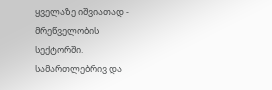ყველაზე იშვიათად - მრეწველობის სექტორში. სამართლებრივ და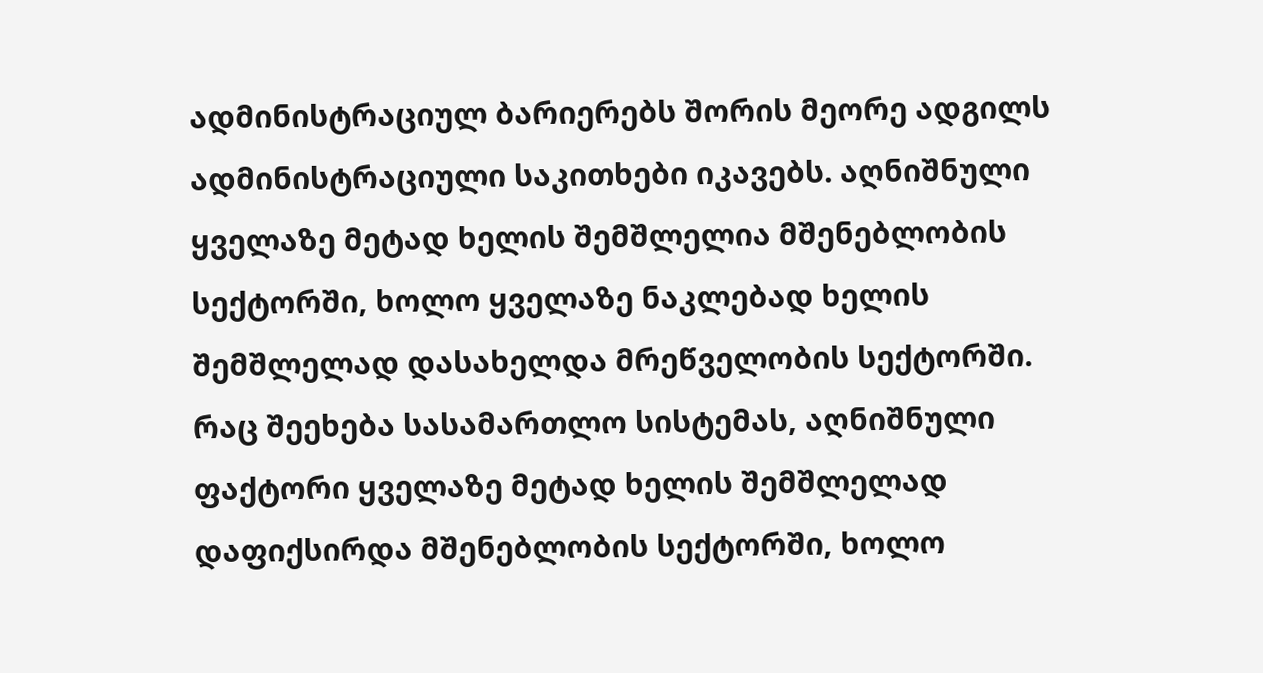ადმინისტრაციულ ბარიერებს შორის მეორე ადგილს ადმინისტრაციული საკითხები იკავებს. აღნიშნული ყველაზე მეტად ხელის შემშლელია მშენებლობის სექტორში, ხოლო ყველაზე ნაკლებად ხელის შემშლელად დასახელდა მრეწველობის სექტორში. რაც შეეხება სასამართლო სისტემას, აღნიშნული ფაქტორი ყველაზე მეტად ხელის შემშლელად დაფიქსირდა მშენებლობის სექტორში, ხოლო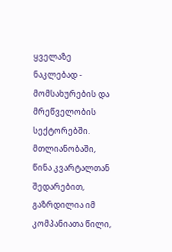ყველაზე ნაკლებად - მომსახურების და მრეწველობის სექტორებში. მთლიანობაში, წინა კვარტალთან შედარებით, გაზრდილია იმ კომპანიათა წილი,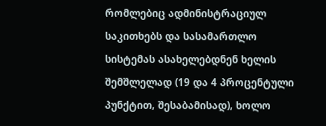რომლებიც ადმინისტრაციულ საკითხებს და სასამართლო სისტემას ასახელებდნენ ხელის შემშლელად (19 და 4 პროცენტული პუნქტით, შესაბამისად), ხოლო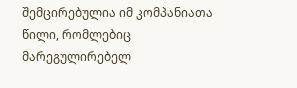შემცირებულია იმ კომპანიათა წილი, რომლებიც მარეგულირებელ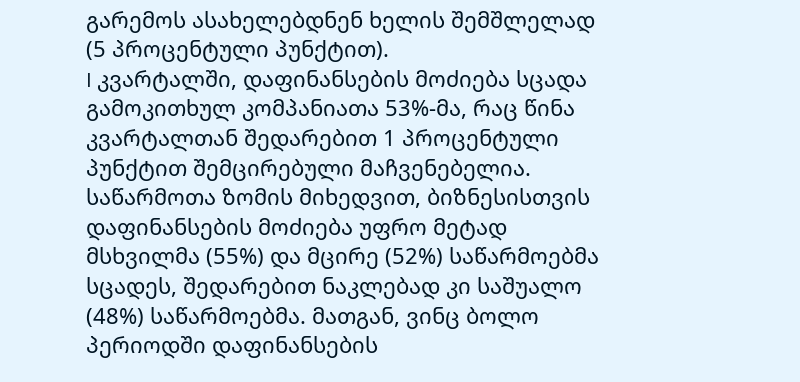გარემოს ასახელებდნენ ხელის შემშლელად (5 პროცენტული პუნქტით).
I კვარტალში, დაფინანსების მოძიება სცადა გამოკითხულ კომპანიათა 53%-მა, რაც წინა კვარტალთან შედარებით 1 პროცენტული პუნქტით შემცირებული მაჩვენებელია. საწარმოთა ზომის მიხედვით, ბიზნესისთვის დაფინანსების მოძიება უფრო მეტად მსხვილმა (55%) და მცირე (52%) საწარმოებმა სცადეს, შედარებით ნაკლებად კი საშუალო (48%) საწარმოებმა. მათგან, ვინც ბოლო პერიოდში დაფინანსების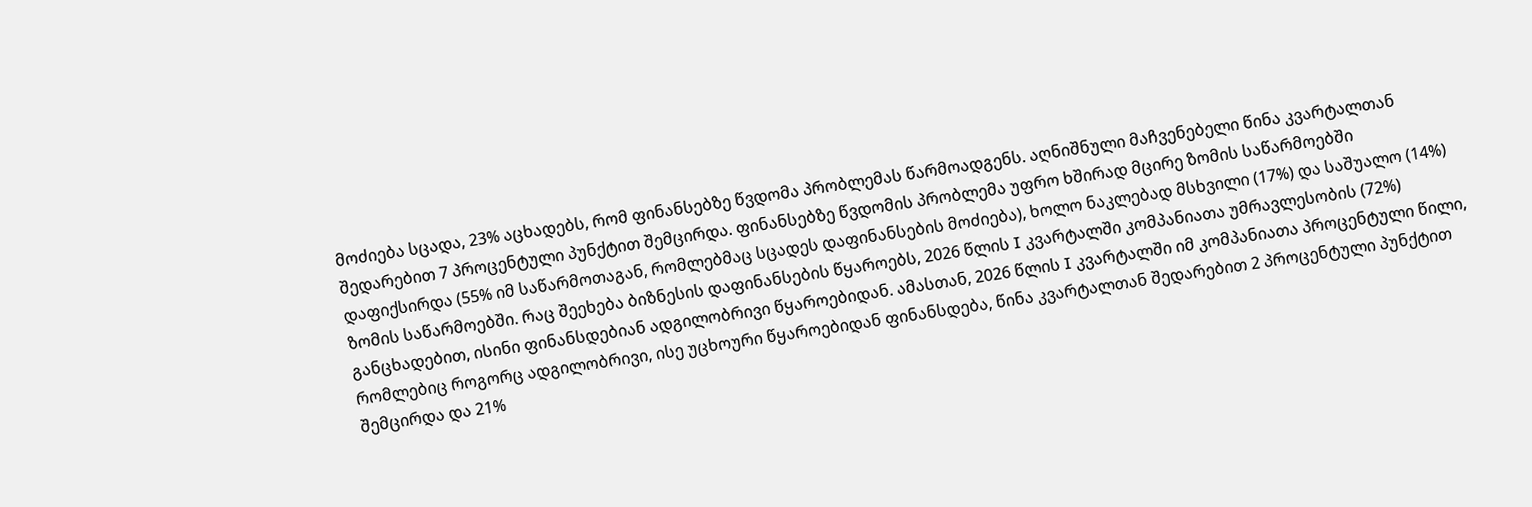მოძიება სცადა, 23% აცხადებს, რომ ფინანსებზე წვდომა პრობლემას წარმოადგენს. აღნიშნული მაჩვენებელი წინა კვარტალთან შედარებით 7 პროცენტული პუნქტით შემცირდა. ფინანსებზე წვდომის პრობლემა უფრო ხშირად მცირე ზომის საწარმოებში დაფიქსირდა (55% იმ საწარმოთაგან, რომლებმაც სცადეს დაფინანსების მოძიება), ხოლო ნაკლებად მსხვილი (17%) და საშუალო (14%) ზომის საწარმოებში. რაც შეეხება ბიზნესის დაფინანსების წყაროებს, 2026 წლის I კვარტალში კომპანიათა უმრავლესობის (72%) განცხადებით, ისინი ფინანსდებიან ადგილობრივი წყაროებიდან. ამასთან, 2026 წლის I კვარტალში იმ კომპანიათა პროცენტული წილი, რომლებიც როგორც ადგილობრივი, ისე უცხოური წყაროებიდან ფინანსდება, წინა კვარტალთან შედარებით 2 პროცენტული პუნქტით შემცირდა და 21%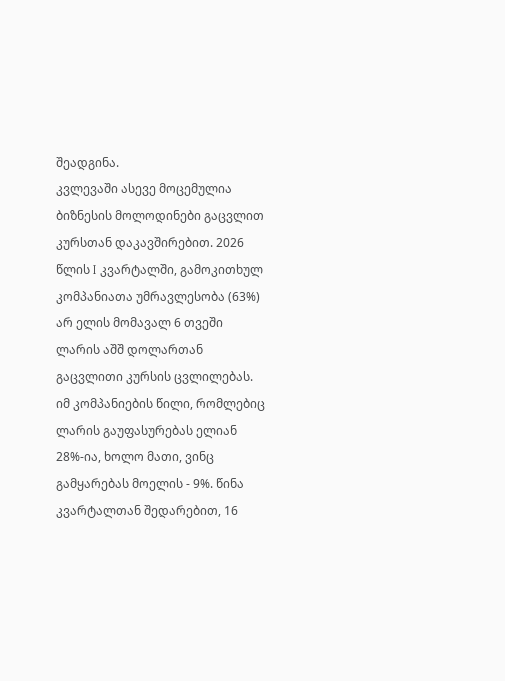შეადგინა.
კვლევაში ასევე მოცემულია ბიზნესის მოლოდინები გაცვლით კურსთან დაკავშირებით. 2026 წლის I კვარტალში, გამოკითხულ კომპანიათა უმრავლესობა (63%) არ ელის მომავალ 6 თვეში ლარის აშშ დოლართან გაცვლითი კურსის ცვლილებას. იმ კომპანიების წილი, რომლებიც ლარის გაუფასურებას ელიან 28%-ია, ხოლო მათი, ვინც გამყარებას მოელის - 9%. წინა კვარტალთან შედარებით, 16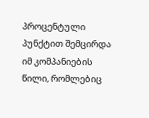პროცენტული პუნქტით შემცირდა იმ კომპანიების წილი, რომლებიც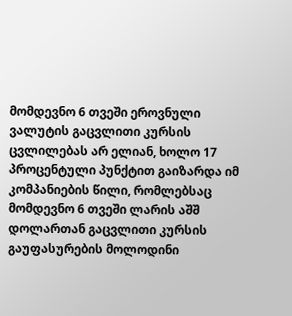მომდევნო 6 თვეში ეროვნული ვალუტის გაცვლითი კურსის ცვლილებას არ ელიან, ხოლო 17 პროცენტული პუნქტით გაიზარდა იმ კომპანიების წილი, რომლებსაც მომდევნო 6 თვეში ლარის აშშ დოლართან გაცვლითი კურსის გაუფასურების მოლოდინი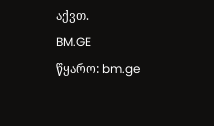აქვთ.
BM.GE
წყარო: bm.ge